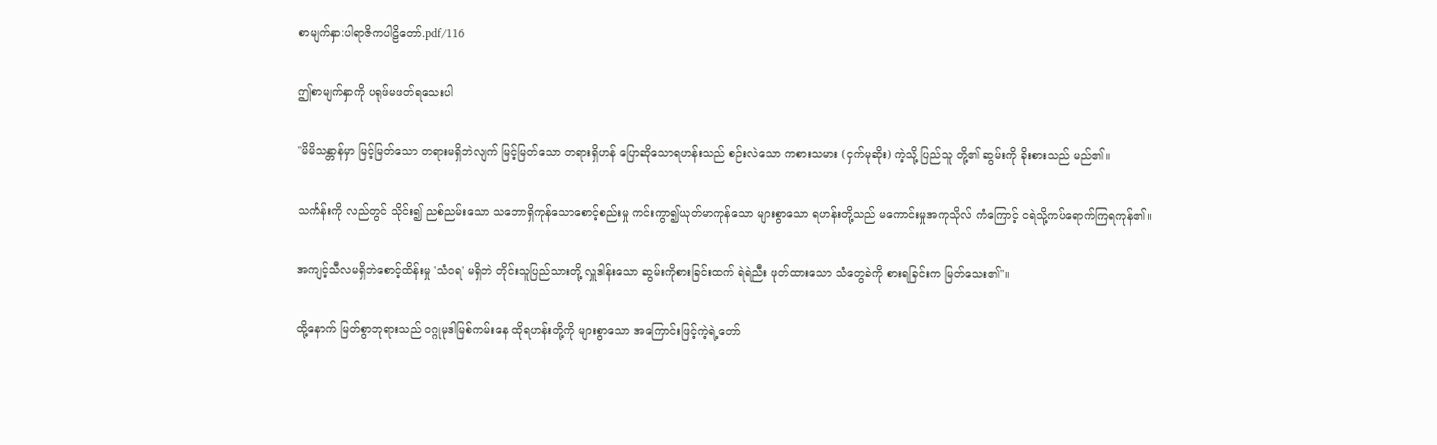စာမျက်နှာ:ပါရာဇိကပါဠိတော်.pdf/116

ဤစာမျက်နှာကို ပရုဖ်မဖတ်ရသေးပါ

"မိမိသန္တာန်မှာ မြင့်မြတ်သော တရားမရှိဘဲလျက် မြင့်မြတ်သော တရားရှိဟန် ပြောဆိုသောရဟန်းသည် စဉ်းလဲသော ကစားသမား (ငှက်မုဆိုး) ကဲ့သို့ ပြည်သူ တို့၏ ဆွမ်းကို ခိုးစားသည် မည်၏။

သင်္ကန်းကို လည်တွင် သိုင်း၍ ညစ်ညမ်းသော သဘောရှိကုန်သောစောင့်စည်းမှု ကင်းကွာ၍ယုတ်မာကုန်သော များစွာသော ရဟန်းတို့သည် မကောင်းမှုအကုသိုလ် ကံကြောင့် ငရဲသို့ကပ်ရောက်ကြရကုန်၏။

အကျင့်သီလမရှိဘဲစောင့်ထိန်းမှု 'သံဝရ' မရှိဘဲ တိုင်းသူပြည်သားတို့ လှူဒါန်းသော ဆွမ်းကိုစားခြင်းထက် ရဲရဲညီး ဖုတ်ထားသော သံတွေခဲကို စားရခြင်းက မြတ်သေး၏"။

ထို့နောက် မြတ်စွာဘုရားသည် ဝဂ္ဂုမုဒါမြစ်ကမ်းနေ ထိုရဟန်းတို့ကို များစွာသော အကြောင်းဖြင့်ကဲ့ရဲ့တော်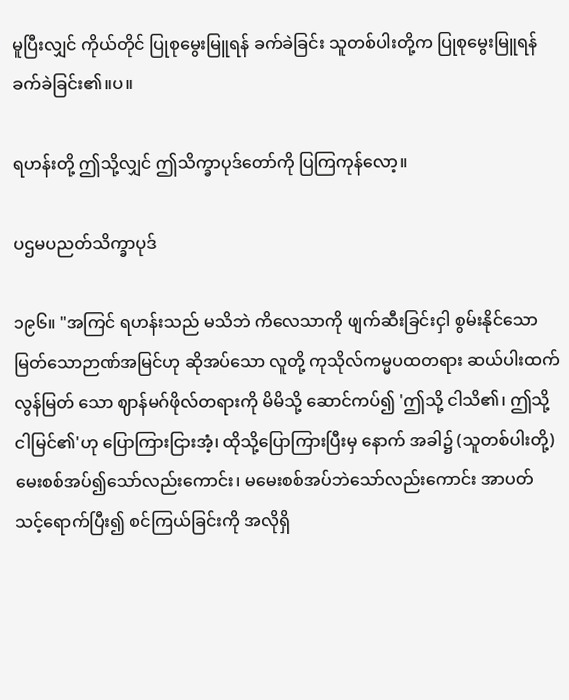မူပြီးလျှင် ကိုယ်တိုင် ပြုစုမွေးမြူရန် ခက်ခဲခြင်း သူတစ်ပါးတို့က ပြုစုမွေးမြူရန် ခက်ခဲခြင်း၏။ပ။

ရဟန်းတို့ ဤသို့လျှင် ဤသိက္ခာပုဒ်တော်ကို ပြကြကုန်လော့။

ပဌမပညတ်သိက္ခာပုဒ်

၁၉၆။ "အကြင် ရဟန်းသည် မသိဘဲ ကိလေသာကို ဖျက်ဆီးခြင်းငှါ စွမ်းနိုင်သော မြတ်သောဉာဏ်အမြင်ဟု ဆိုအပ်သော လူတို့ ကုသိုလ်ကမ္မပထတရား ဆယ်ပါးထက် လွန်မြတ် သော ဈာန်မဂ်ဖိုလ်တရားကို မိမိသို့ ဆောင်ကပ်၍ 'ဤသို့ ငါသိ၏၊ ဤသို့ ငါမြင်၏'ဟု ပြောကြားငြားအံ့၊ ထိုသို့ပြောကြားပြီးမှ နောက် အခါ၌ (သူတစ်ပါးတို့) မေးစစ်အပ်၍သော်လည်းကောင်း၊ မမေးစစ်အပ်ဘဲသော်လည်းကောင်း အာပတ်သင့်ရောက်ပြီး၍ စင်ကြယ်ခြင်းကို အလိုရှိ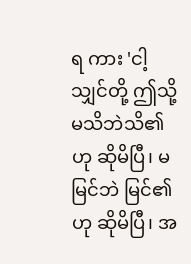ရ ကား 'ငါ့သျှင်တို့ ဤသို့ မသိဘဲသိ၏ဟု ဆိုမိပြီ၊ မမြင်ဘဲ မြင်၏ဟု ဆိုမိပြီ၊ အ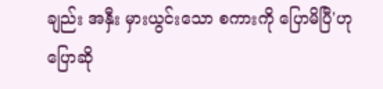ချည်း အနှီး မှားယွင်းသော စကားကို ပြောမိပြီ'ဟုပြောဆို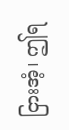ငြားအံ့၊ ဤရ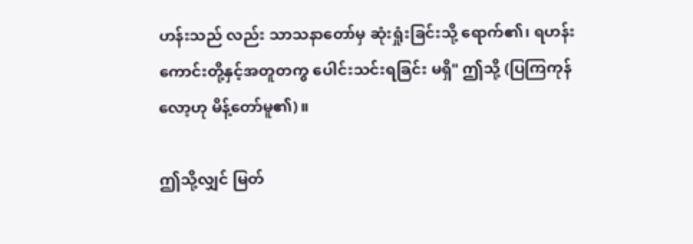ဟန်းသည် လည်း သာသနာတော်မှ ဆုံးရှုံးခြင်းသို့ ရောက်၏၊ ရဟန်းကောင်းတို့နှင့်အတူတကွ ပေါင်းသင်းရခြင်း မရှိ" ဤသို့ (ပြကြကုန်လော့ဟု မိန့်တော်မူ၏)။

ဤသို့လျှင် မြတ်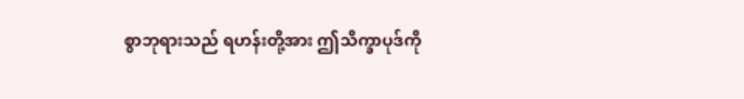စွာဘုရားသည် ရဟန်းတို့အား ဤသိက္ခာပုဒ်ကို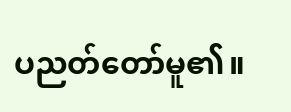ပညတ်တော်မူ၏။